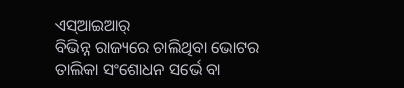ଏସ୍ଆଇଆର୍
ବିଭିନ୍ନ ରାଜ୍ୟରେ ଚାଲିଥିବା ଭୋଟର ତାଲିକା ସଂଶୋଧନ ସର୍ଭେ ବା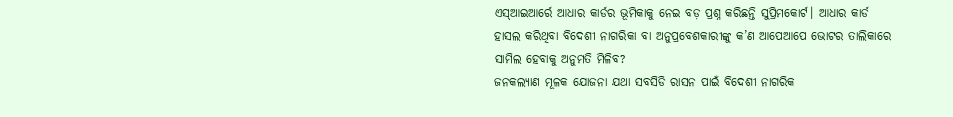ଏସ୍ଆଇଆର୍ରେ ଆଧାର କାର୍ଡର ଭୂମିକାକୁ ନେଇ ବଡ଼ ପ୍ରଶ୍ନ କରିଛନ୍ତି ସୁପ୍ରିମକୋର୍ଟ। ଆଧାର କାର୍ଡ ହାସଲ କରିଥିବା ବିଦେଶୀ ନାଗରିକା ବା ଅନୁପ୍ରବେଶକାରୀଙ୍କୁ କ’ଣ ଆପେଆପେ ଭୋଟର ତାଲିକାରେ ସାମିଲ ହେବାକୁ ଅନୁମତି ମିଳିବ?
ଜନକଲ୍ୟାଣ ମୂଳକ ଯୋଜନା ଯଥା ସବସିଡି ରାସନ ପାଇଁ ବିଦେଶୀ ନାଗରିକ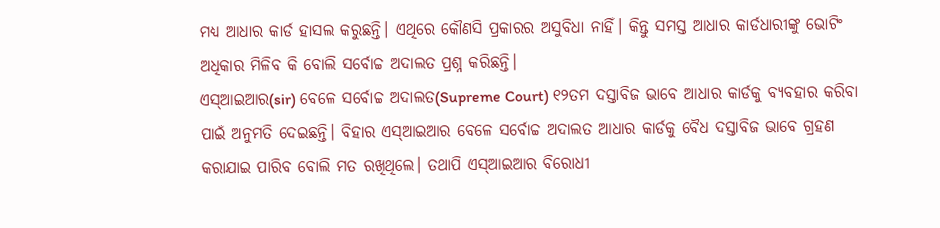ମଧ୍ୟ ଆଧାର କାର୍ଡ ହାସଲ କରୁଛନ୍ତି। ଏଥିରେ କୌଣସି ପ୍ରକାରର ଅସୁବିଧା ନାହିଁ। କିନ୍ତୁ ସମସ୍ତ ଆଧାର କାର୍ଡଧାରୀଙ୍କୁ ଭୋଟିଂ ଅଧିକାର ମିଳିବ କି ବୋଲି ସର୍ବୋଚ୍ଚ ଅଦାଲତ ପ୍ରଶ୍ନ କରିଛନ୍ତି।
ଏସ୍ଆଇଆର(sir) ବେଳେ ସର୍ବୋଚ୍ଚ ଅଦାଲତ(Supreme Court) ୧୨ତମ ଦସ୍ତାବିଜ ଭାବେ ଆଧାର କାର୍ଡକୁ ବ୍ୟବହାର କରିବା ପାଇଁ ଅନୁମତି ଦେଇଛନ୍ତି। ବିହାର ଏସ୍ଆଇଆର ବେଳେ ସର୍ବୋଚ୍ଚ ଅଦାଲତ ଆଧାର କାର୍ଡକୁ ବୈଧ ଦସ୍ତାବିଜ ଭାବେ ଗ୍ରହଣ କରାଯାଇ ପାରିବ ବୋଲି ମତ ରଖିଥିଲେ। ତଥାପି ଏସ୍ଆଇଆର ବିରୋଧୀ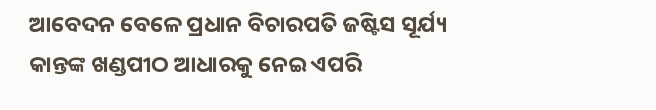ଆବେଦନ ବେଳେ ପ୍ରଧାନ ବିଚାରପତି ଜଷ୍ଟିସ ସୂର୍ଯ୍ୟ କାନ୍ତଙ୍କ ଖଣ୍ଡପୀଠ ଆଧାରକୁ ନେଇ ଏପରି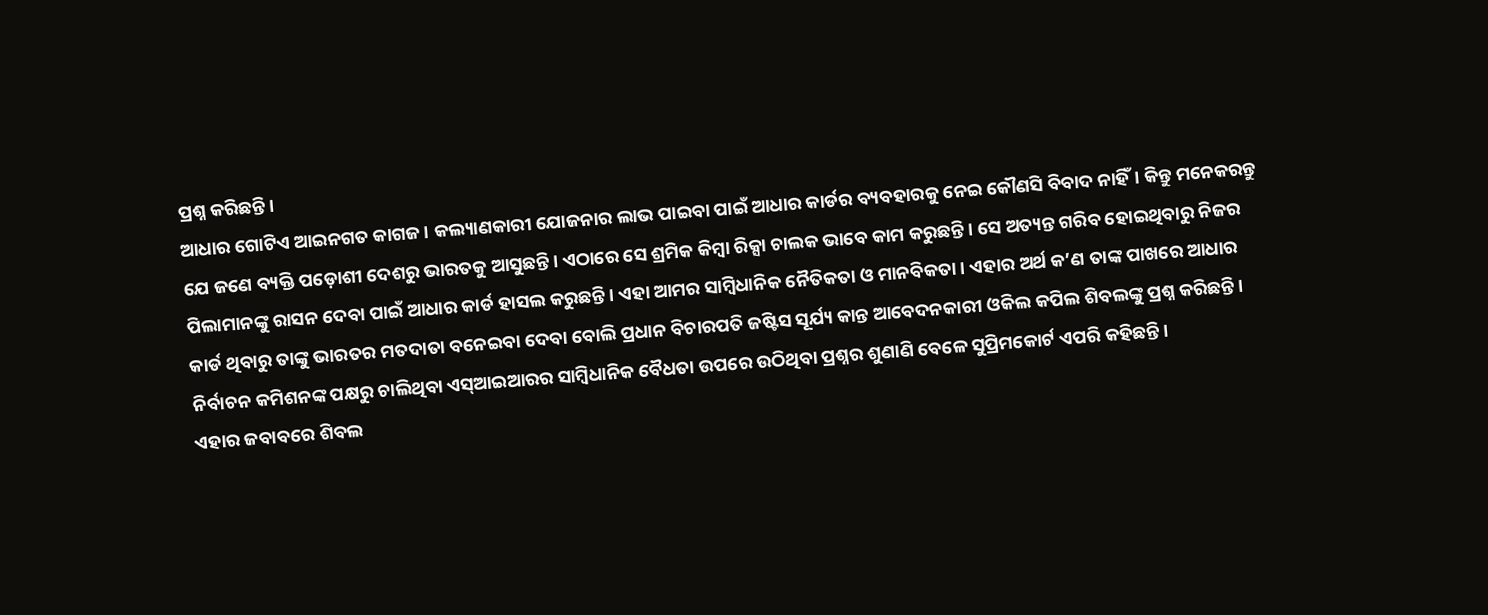ପ୍ରଶ୍ନ କରିଛନ୍ତି।
ଆଧାର ଗୋଟିଏ ଆଇନଗତ କାଗଜ। କଲ୍ୟାଣକାରୀ ଯୋଜନାର ଲାଭ ପାଇବା ପାଇଁ ଆଧାର କାର୍ଡର ବ୍ୟବହାରକୁ ନେଇ କୌଣସି ବିବାଦ ନାହିଁ। କିନ୍ତୁ ମନେକରନ୍ତୁ ଯେ ଜଣେ ବ୍ୟକ୍ତି ପଡ଼ୋଶୀ ଦେଶରୁ ଭାରତକୁ ଆସୁଛନ୍ତି। ଏଠାରେ ସେ ଶ୍ରମିକ କିମ୍ବା ରିକ୍ସା ଚାଲକ ଭାବେ କାମ କରୁଛନ୍ତି। ସେ ଅତ୍ୟନ୍ତ ଗରିବ ହୋଇଥିବାରୁ ନିଜର ପିଲାମାନଙ୍କୁ ରାସନ ଦେବା ପାଇଁ ଆଧାର କାର୍ଡ ହାସଲ କରୁଛନ୍ତି। ଏହା ଆମର ସାମ୍ବିଧାନିକ ନୈତିକତା ଓ ମାନବିକତା। ଏହାର ଅର୍ଥ କ’ଣ ତାଙ୍କ ପାଖରେ ଆଧାର କାର୍ଡ ଥିବାରୁ ତାଙ୍କୁ ଭାରତର ମତଦାତା ବନେଇବା ଦେବା ବୋଲି ପ୍ରଧାନ ବିଚାରପତି ଜଷ୍ଟିସ ସୂର୍ଯ୍ୟ କାନ୍ତ ଆବେଦନକାରୀ ଓକିଲ କପିଲ ଶିବଲଙ୍କୁ ପ୍ରଶ୍ନ କରିଛନ୍ତି।
ନିର୍ବାଚନ କମିଶନଙ୍କ ପକ୍ଷରୁ ଚାଲିଥିବା ଏସ୍ଆଇଆରର ସାମ୍ବିଧାନିକ ବୈଧତା ଉପରେ ଉଠିଥିବା ପ୍ରଶ୍ନର ଶୁଣାଣି ବେଳେ ସୁପ୍ରିମକୋର୍ଟ ଏପରି କହିଛନ୍ତି।
ଏହାର ଜବାବରେ ଶିବଲ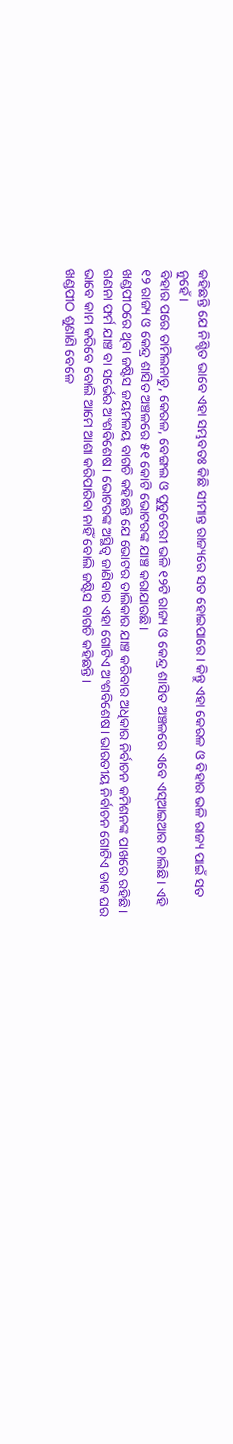କହିଛନ୍ତି ଯେ ନିଶ୍ଚିତ ଭାବେ ଏହା ସମ୍ଭବତଃ କିଛି ସୀମାନ୍ତ ରାଜ୍ୟରେ ସତ ହୋଇପାରେ। କିନ୍ତୁ ଏହା କେରଳ ଓ ବିହାର ଭଳି ରାଜ୍ୟ ପାଇଁ ସତ ନୁହେଁ।
ବିହାର ପରେ ତାମିଲନାଡୁ, କେରଳ, ବେଙ୍ଗଲ ଓ ପୁଡୁଚେରୀ ଭଳି ୧୨ଟି ରାଜ୍ୟ ଓ କେନ୍ଦ୍ର ଶାସିତ ଅଞ୍ଚଳରେ ଏବେ ଏସ୍ଆଇଆର ଚାଲିଛି। ଏହି ୧୨ ରାଜ୍ୟ ଓ କେନ୍ଦ୍ର ଶାସିତ ଅଞ୍ଚଳରେ ୫୧ କୋଟି ଭୋଟରଙ୍କ ଯାଞ୍ଚ କରାଯାଉଛି।
ଖଣ୍ଡପୀଠରେ ଥିବା ଜଷ୍ଟିସ ଜୟମଳୟ ବାଗଚି କହିଛନ୍ତି ଯେ ଭୋଟର ତାଲିକାର ଯାଞ୍ଚ କରିବାର ଅଧିକାର ନିର୍ବାଚନ କମିଶନଙ୍କ ପାଖରେ ରହିଛି। ଗଣନା ଫର୍ମ ଯାଞ୍ଚ ବା ସର୍ଭେର ଅଂଶବିଶେଷ। ଭୋଟରଙ୍କ ଅସ୍ଥିତ୍ୱ ଜାଣିବାର ଏହା ଗୋଟିଏ ଅଂଶବିଶେଷ। ଭାରତୀୟ ନିର୍ବାଚନ ଗୋଟିଏ ଡାକ ଘର ଭାବେ କାମ କରିବେ ବୋଲି ଆମେ ଆଶା କରିପାରିବା ନାହିଁ ବୋଲି ଜଷ୍ଟିସ ବାଗଚି କହିଛନ୍ତି।
ଖଣ୍ଡପୀଠ ଶୁଣାଣି ବେଳେ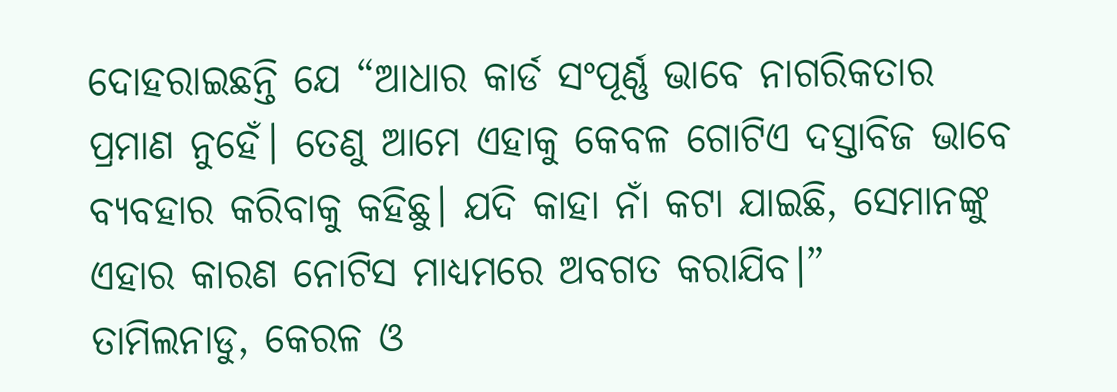ଦୋହରାଇଛନ୍ତି ଯେ “ଆଧାର କାର୍ଡ ସଂପୂର୍ଣ୍ଣ ଭାବେ ନାଗରିକତାର ପ୍ରମାଣ ନୁହେଁ। ତେଣୁ ଆମେ ଏହାକୁ କେବଳ ଗୋଟିଏ ଦସ୍ତାବିଜ ଭାବେ ବ୍ୟବହାର କରିବାକୁ କହିଛୁ। ଯଦି କାହା ନାଁ କଟା ଯାଇଛି, ସେମାନଙ୍କୁ ଏହାର କାରଣ ନୋଟିସ ମାଧ୍ୟମରେ ଅବଗତ କରାଯିବ।”
ତାମିଲନାଡୁ, କେରଳ ଓ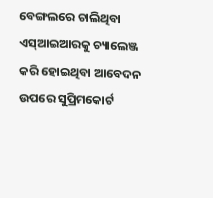ବେଙ୍ଗଲରେ ଚାଲିଥିବା ଏସ୍ଆଇଆରକୁ ଚ୍ୟାଲେଞ୍ଜ କରି ହୋଇଥିବା ଆବେଦନ ଉପରେ ସୁପ୍ରିମକୋର୍ଟ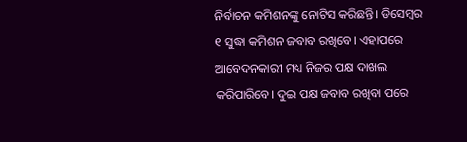ନିର୍ବାଚନ କମିଶନଙ୍କୁ ନୋଟିସ କରିଛନ୍ତି। ଡିସେମ୍ବର ୧ ସୁଦ୍ଧା କମିଶନ ଜବାବ ରଖିବେ। ଏହାପରେ ଆବେଦନକାରୀ ମଧ୍ୟ ନିଜର ପକ୍ଷ ଦାଖଲ କରିପାରିବେ। ଦୁଇ ପକ୍ଷ ଜବାବ ରଖିବା ପରେ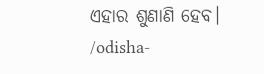ଏହାର ଶୁଣାଣି ହେବ।
/odisha-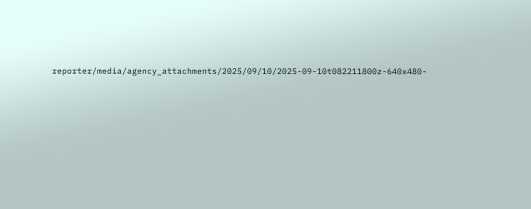reporter/media/agency_attachments/2025/09/10/2025-09-10t082211800z-640x480-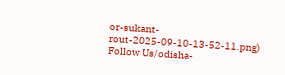or-sukant-rout-2025-09-10-13-52-11.png)
Follow Us/odisha-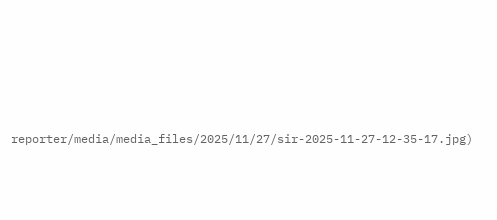reporter/media/media_files/2025/11/27/sir-2025-11-27-12-35-17.jpg)